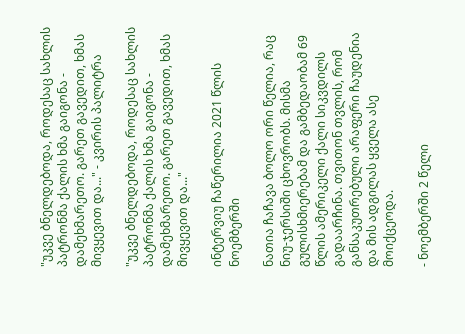"უკვე ბნელდებოდა, როდესაც სახლის პატრონმა ქალის ხმა გაიგონა - დამეხმარეთო. გარეთ გავედით, ხმას მივყევით და..." - კვირის პალიტრა

"უკვე ბნელდებოდა, როდესაც სახლის პატრონმა ქალის ხმა გაიგონა - დამეხმარეთო. გარეთ გავედით, ხმას მივყევით და..."

ინტერვიუ ჩაწერილია 2021 წლის ნოემბერში

ნათია ჩაჩავა ბოლო ორი წელია, რაც ნიუ-ჯერსიში ცხოვრობს. მისმა გულისხმიერებამ და გამბედაობამ 69 წლის ამერიკელი ქალი სიკვდილს გადაარჩინა. თვითონ თვლის, რომ განსაკუთრებული არაფერი ჩაუდენია და მის ადგილას ყველა ასე მოიქცეოდა.

- ნოემბერში 2 წელი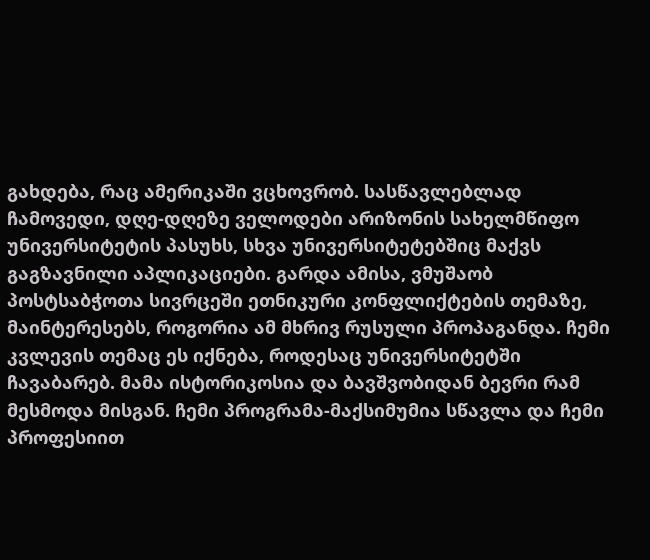გახდება, რაც ამერიკაში ვცხოვრობ. სასწავლებლად ჩამოვედი, დღე-დღეზე ველოდები არიზონის სახელმწიფო უნივერსიტეტის პასუხს, სხვა უნივერსიტეტებშიც მაქვს გაგზავნილი აპლიკაციები. გარდა ამისა, ვმუშაობ პოსტსაბჭოთა სივრცეში ეთნიკური კონფლიქტების თემაზე, მაინტერესებს, როგორია ამ მხრივ რუსული პროპაგანდა. ჩემი კვლევის თემაც ეს იქნება, როდესაც უნივერსიტეტში ჩავაბარებ. მამა ისტორიკოსია და ბავშვობიდან ბევრი რამ მესმოდა მისგან. ჩემი პროგრამა-მაქსიმუმია სწავლა და ჩემი პროფესიით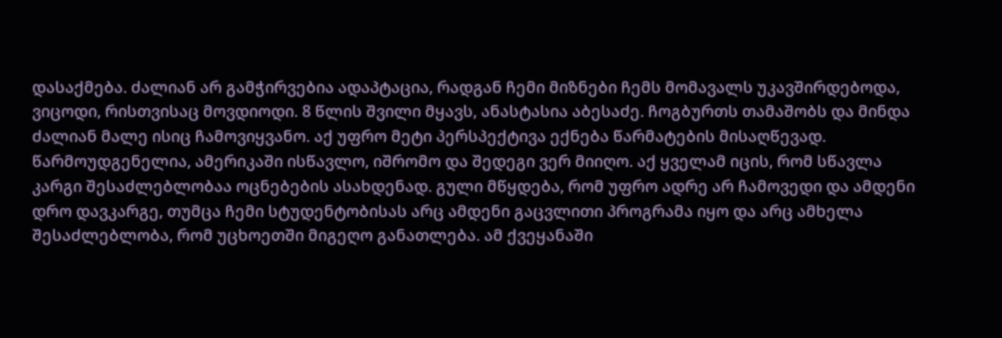დასაქმება. ძალიან არ გამჭირვებია ადაპტაცია, რადგან ჩემი მიზნები ჩემს მომავალს უკავშირდებოდა, ვიცოდი, რისთვისაც მოვდიოდი. 8 წლის შვილი მყავს, ანასტასია აბესაძე. ჩოგბურთს თამაშობს და მინდა ძალიან მალე ისიც ჩამოვიყვანო. აქ უფრო მეტი პერსპექტივა ექნება წარმატების მისაღწევად. წარმოუდგენელია, ამერიკაში ისწავლო, იშრომო და შედეგი ვერ მიიღო. აქ ყველამ იცის, რომ სწავლა კარგი შესაძლებლობაა ოცნებების ასახდენად. გული მწყდება, რომ უფრო ადრე არ ჩამოვედი და ამდენი დრო დავკარგე, თუმცა ჩემი სტუდენტობისას არც ამდენი გაცვლითი პროგრამა იყო და არც ამხელა შესაძლებლობა, რომ უცხოეთში მიგეღო განათლება. ამ ქვეყანაში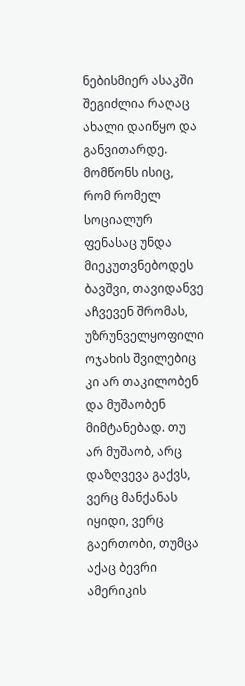ნებისმიერ ასაკში შეგიძლია რაღაც ახალი დაიწყო და განვითარდე. მომწონს ისიც, რომ რომელ სოციალურ ფენასაც უნდა მიეკუთვნებოდეს ბავშვი, თავიდანვე აჩვევენ შრომას, უზრუნველყოფილი ოჯახის შვილებიც კი არ თაკილობენ და მუშაობენ მიმტანებად. თუ არ მუშაობ, არც დაზღვევა გაქვს, ვერც მანქანას იყიდი, ვერც გაერთობი, თუმცა აქაც ბევრი ამერიკის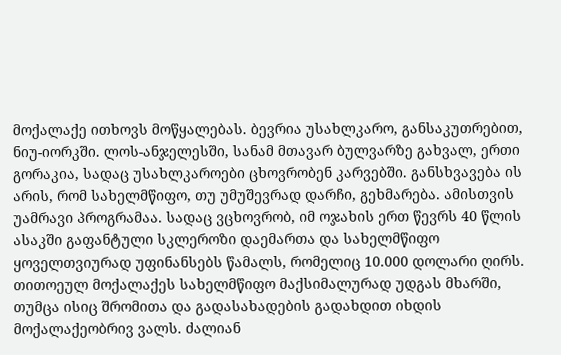მოქალაქე ითხოვს მოწყალებას. ბევრია უსახლკარო, განსაკუთრებით, ნიუ-იორკში. ლოს-ანჯელესში, სანამ მთავარ ბულვარზე გახვალ, ერთი გორაკია, სადაც უსახლკაროები ცხოვრობენ კარვებში. განსხვავება ის არის, რომ სახელმწიფო, თუ უმუშევრად დარჩი, გეხმარება. ამისთვის უამრავი პროგრამაა. სადაც ვცხოვრობ, იმ ოჯახის ერთ წევრს 40 წლის ასაკში გაფანტული სკლეროზი დაემართა და სახელმწიფო ყოველთვიურად უფინანსებს წამალს, რომელიც 10.000 დოლარი ღირს. თითოეულ მოქალაქეს სახელმწიფო მაქსიმალურად უდგას მხარში, თუმცა ისიც შრომითა და გადასახადების გადახდით იხდის მოქალაქეობრივ ვალს. ძალიან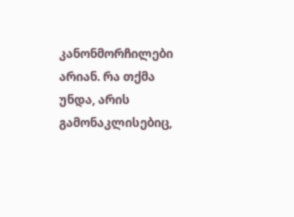კანონმორჩილები არიან. რა თქმა უნდა, არის გამონაკლისებიც,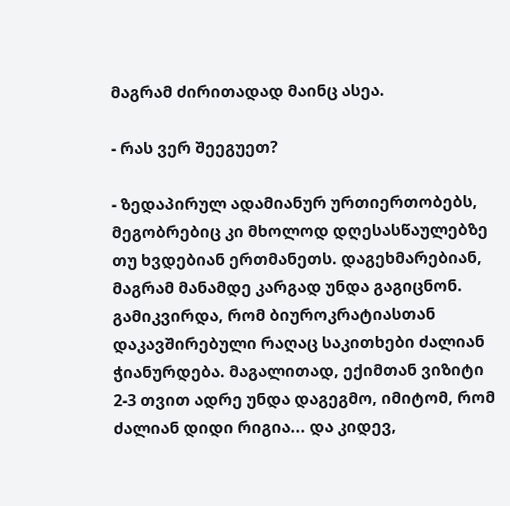მაგრამ ძირითადად მაინც ასეა.

- რას ვერ შეეგუეთ?

- ზედაპირულ ადამიანურ ურთიერთობებს, მეგობრებიც კი მხოლოდ დღესასწაულებზე თუ ხვდებიან ერთმანეთს. დაგეხმარებიან, მაგრამ მანამდე კარგად უნდა გაგიცნონ. გამიკვირდა, რომ ბიუროკრატიასთან დაკავშირებული რაღაც საკითხები ძალიან ჭიანურდება. მაგალითად, ექიმთან ვიზიტი 2-3 თვით ადრე უნდა დაგეგმო, იმიტომ, რომ ძალიან დიდი რიგია... და კიდევ,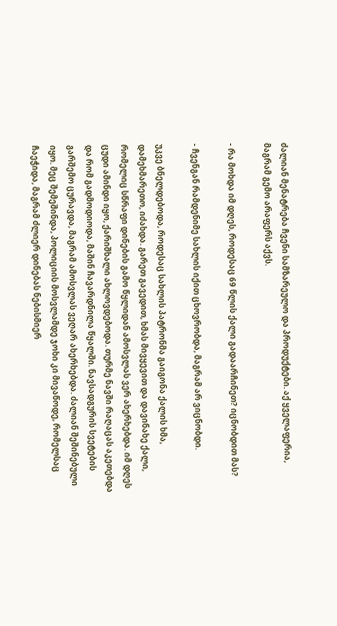ძალიან მენატრება ჩვენი სამზარეულო და პროდუქტები. აქ ყველაფერია, მაგრამ გემო არაფერს აქვს.

- რა მოხდა იმ დღეს, როდესაც 69 წლის ქალი გადაარჩინეთ? იცნობდით მას?

- ჩვენგან რამდენიმე სახლის იქით ცხოვრობდა, მაგრამ არ ვიცნობდი.

უკვე ბნელდებოდა, როდესაც სახლის პატრონმა გაიგონა ქალის ხმა, დამეხმარეთო, იძახდა. გარეთ გავედით, ხმას მივყევით და დავინახე ქალი, რომელიც სწრაფი დინების გამო წყლიდან ამოსვლას ვერ ახერხებდა. იმ დღეს ცუდი ამინდი იყო, ქარიშხალი ახლოვდებოდა. თურმე ნავში რაღაცას აკეთებდა და რომ გადმოდიოდა, მაშინ ჩავარდნილა წყალში. ნავსადგურის სვეტების გარშემო ცურავდა, მაგრამ ამოსვლას ვეღარ ახერხებდა. ძალიან შეშინებული იყო. მეც შემეშინდა, პოლიციის მოსვლამდე ჯოხი კი მივაწოდე, რომელსაც ჩაეჭიდა, მაგრამ ძლიერ დინებას ნებისმიერ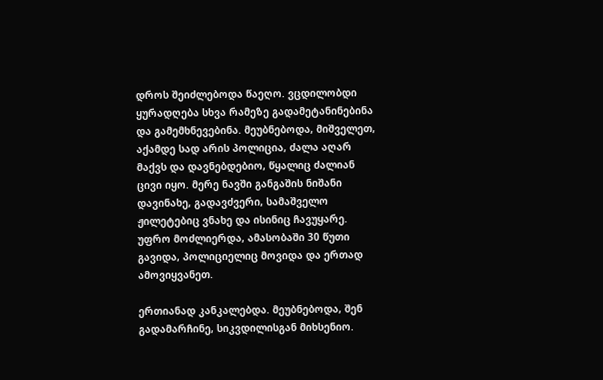დროს შეიძლებოდა წაეღო. ვცდილობდი ყურადღება სხვა რამეზე გადამეტანინებინა და გამემხნევებინა. მეუბნებოდა, მიშველეთ, აქამდე სად არის პოლიცია, ძალა აღარ მაქვს და დავნებდებიო, წყალიც ძალიან ცივი იყო. მერე ნავში განგაშის ნიშანი დავინახე, გადავძვერი, სამაშველო ჟილეტებიც ვნახე და ისინიც ჩავუყარე. უფრო მოძლიერდა, ამასობაში 30 წუთი გავიდა, პოლიციელიც მოვიდა და ერთად ამოვიყვანეთ.

ერთიანად კანკალებდა. მეუბნებოდა, შენ გადამარჩინე, სიკვდილისგან მიხსენიო.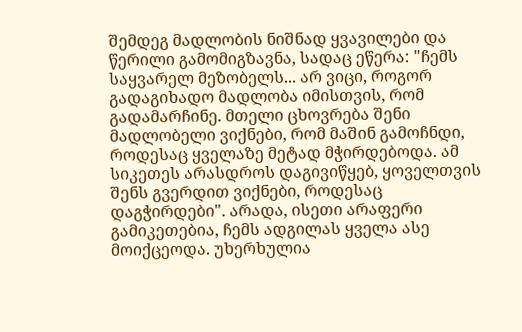შემდეგ მადლობის ნიშნად ყვავილები და წერილი გამომიგზავნა, სადაც ეწერა: "ჩემს საყვარელ მეზობელს... არ ვიცი, როგორ გადაგიხადო მადლობა იმისთვის, რომ გადამარჩინე. მთელი ცხოვრება შენი მადლობელი ვიქნები, რომ მაშინ გამოჩნდი, როდესაც ყველაზე მეტად მჭირდებოდა. ამ სიკეთეს არასდროს დაგივიწყებ, ყოველთვის შენს გვერდით ვიქნები, როდესაც დაგჭირდები". არადა, ისეთი არაფერი გამიკეთებია, ჩემს ადგილას ყველა ასე მოიქცეოდა. უხერხულია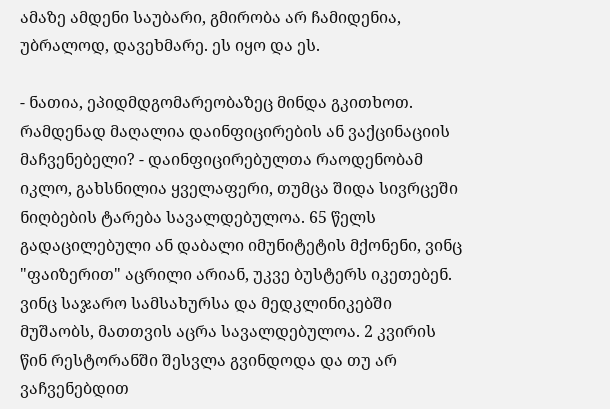ამაზე ამდენი საუბარი, გმირობა არ ჩამიდენია, უბრალოდ, დავეხმარე. ეს იყო და ეს.

- ნათია, ეპიდმდგომარეობაზეც მინდა გკითხოთ. რამდენად მაღალია დაინფიცირების ან ვაქცინაციის მაჩვენებელი? - დაინფიცირებულთა რაოდენობამ იკლო, გახსნილია ყველაფერი, თუმცა შიდა სივრცეში ნიღბების ტარება სავალდებულოა. 65 წელს გადაცილებული ან დაბალი იმუნიტეტის მქონენი, ვინც "ფაიზერით" აცრილი არიან, უკვე ბუსტერს იკეთებენ. ვინც საჯარო სამსახურსა და მედკლინიკებში მუშაობს, მათთვის აცრა სავალდებულოა. 2 კვირის წინ რესტორანში შესვლა გვინდოდა და თუ არ ვაჩვენებდით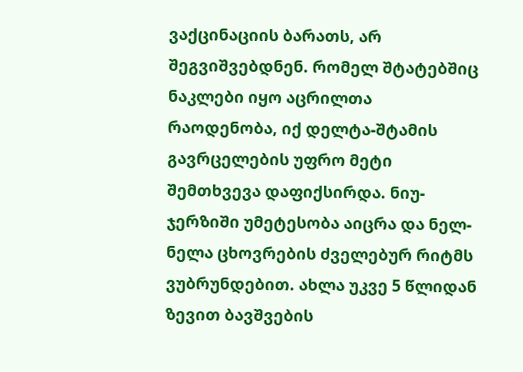ვაქცინაციის ბარათს, არ შეგვიშვებდნენ. რომელ შტატებშიც ნაკლები იყო აცრილთა რაოდენობა, იქ დელტა-შტამის გავრცელების უფრო მეტი შემთხვევა დაფიქსირდა. ნიუ-ჯერზიში უმეტესობა აიცრა და ნელ-ნელა ცხოვრების ძველებურ რიტმს ვუბრუნდებით. ახლა უკვე 5 წლიდან ზევით ბავშვების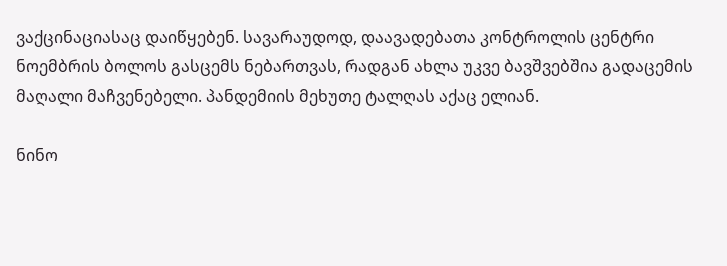ვაქცინაციასაც დაიწყებენ. სავარაუდოდ, დაავადებათა კონტროლის ცენტრი ნოემბრის ბოლოს გასცემს ნებართვას, რადგან ახლა უკვე ბავშვებშია გადაცემის მაღალი მაჩვენებელი. პანდემიის მეხუთე ტალღას აქაც ელიან.

ნინო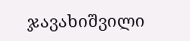ჯავახიშვილი